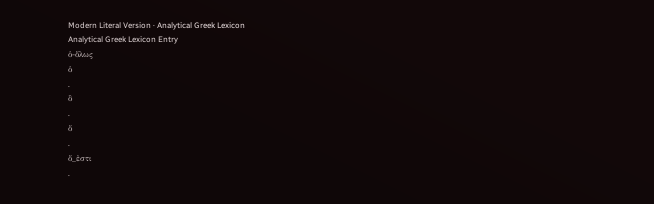Modern Literal Version · Analytical Greek Lexicon
Analytical Greek Lexicon Entry
ὁ-ὅλως
ὁ
.
ὃ
.
ὅ
.
ὅ_ἐστι
.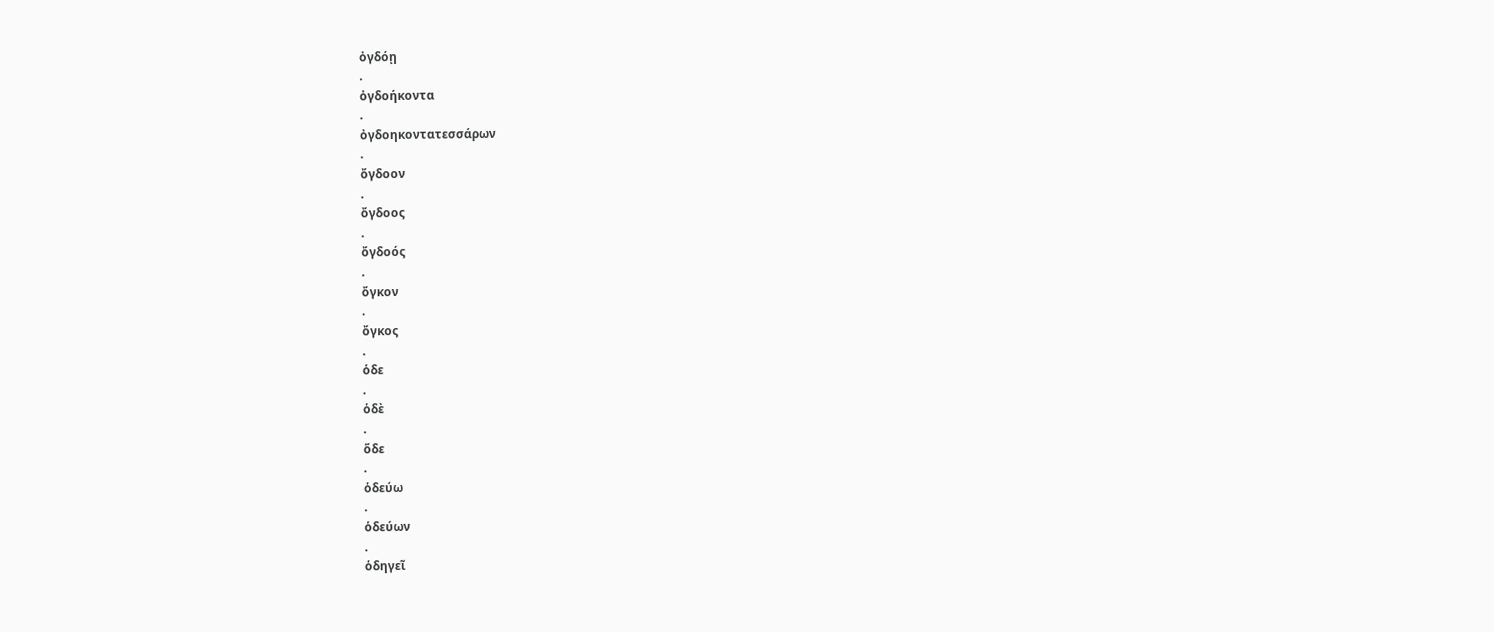ὀγδόῃ
.
ὀγδοήκοντα
.
ὀγδοηκοντατεσσάρων
.
ὄγδοον
.
ὄγδοος
.
ὄγδοός
.
ὄγκον
.
ὄγκος
.
ὁδε
.
ὁδὲ
.
ὅδε
.
ὁδεύω
.
ὁδεύων
.
ὁδηγεῖ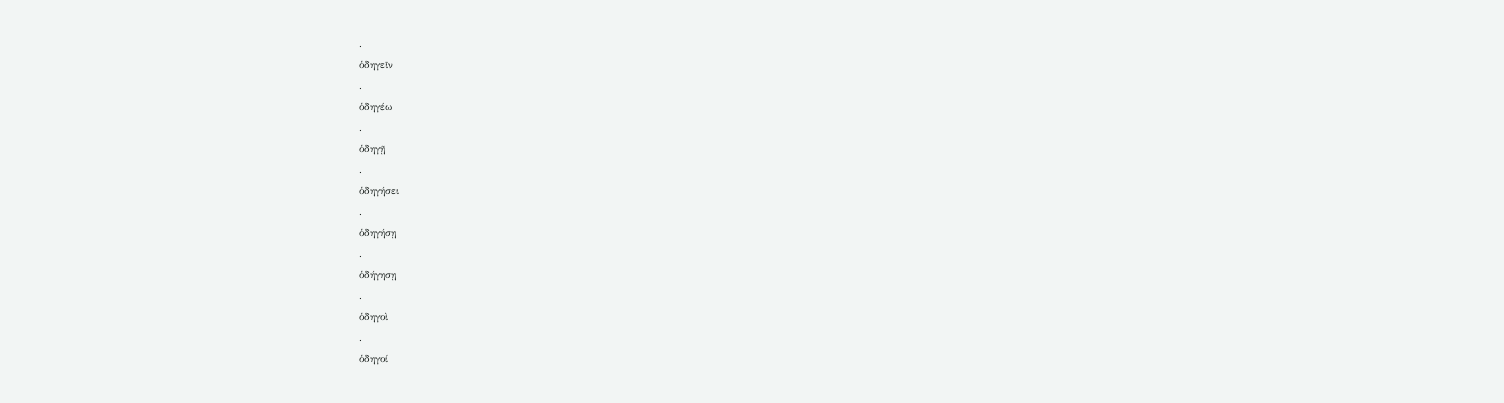.
ὁδηγεῖν
.
ὁδηγέω
.
ὁδηγῇ
.
ὁδηγήσει
.
ὁδηγήσῃ
.
ὁδήγησῃ
.
ὁδηγοὶ
.
ὁδηγοί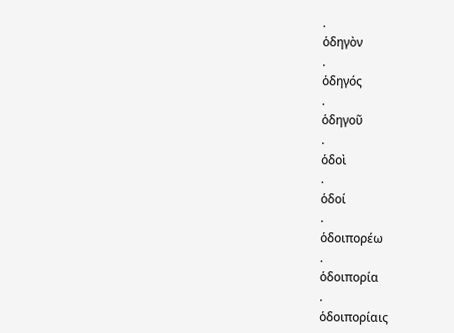.
ὁδηγὸν
.
ὁδηγός
.
ὁδηγοῦ
.
ὁδοὶ
.
ὁδοί
.
ὁδοιπορέω
.
ὁδοιπορία
.
ὁδοιπορίαις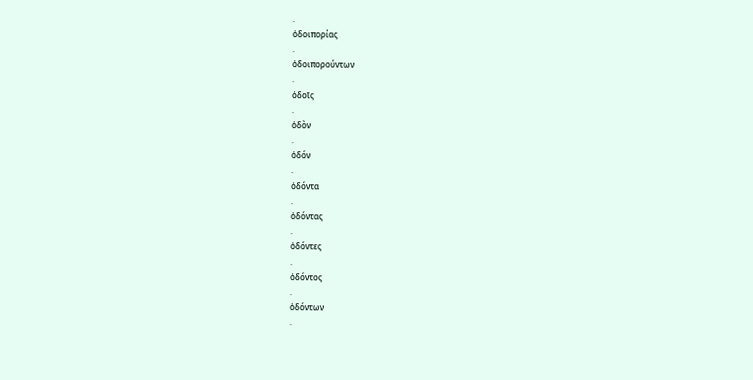.
ὁδοιπορίας
.
ὁδοιπορούντων
.
ὁδοῖς
.
ὁδὸν
.
ὁδόν
.
ὀδόντα
.
ὀδόντας
.
ὀδόντες
.
ὀδόντος
.
ὀδόντων
.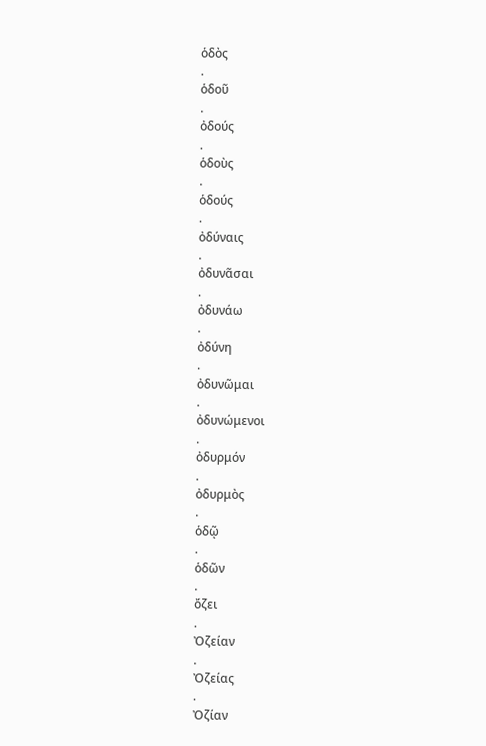ὁδὸς
.
ὁδοῦ
.
ὀδούς
.
ὁδοὺς
.
ὁδούς
.
ὀδύναις
.
ὀδυνᾶσαι
.
ὀδυνάω
.
ὀδύνη
.
ὀδυνῶμαι
.
ὀδυνώμενοι
.
ὀδυρμόν
.
ὀδυρμὸς
.
ὁδῷ
.
ὁδῶν
.
ὄζει
.
Ὀζείαν
.
Ὀζείας
.
Ὀζίαν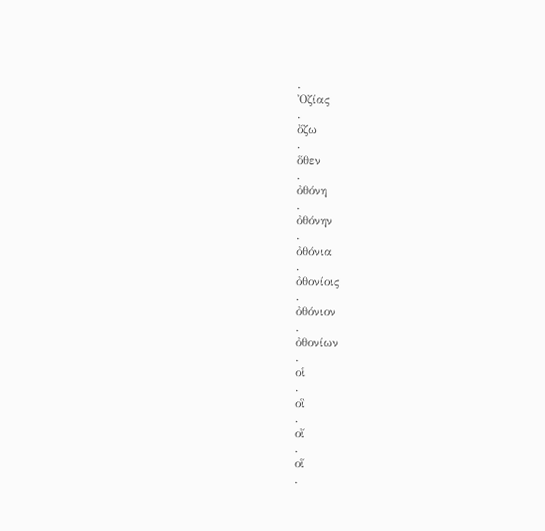.
Ὀζίας
.
ὄζω
.
ὅθεν
.
ὀθόνη
.
ὀθόνην
.
ὀθόνια
.
ὀθονίοις
.
ὀθόνιον
.
ὀθονίων
.
οἱ
.
οἳ
.
οἴ
.
οἵ
.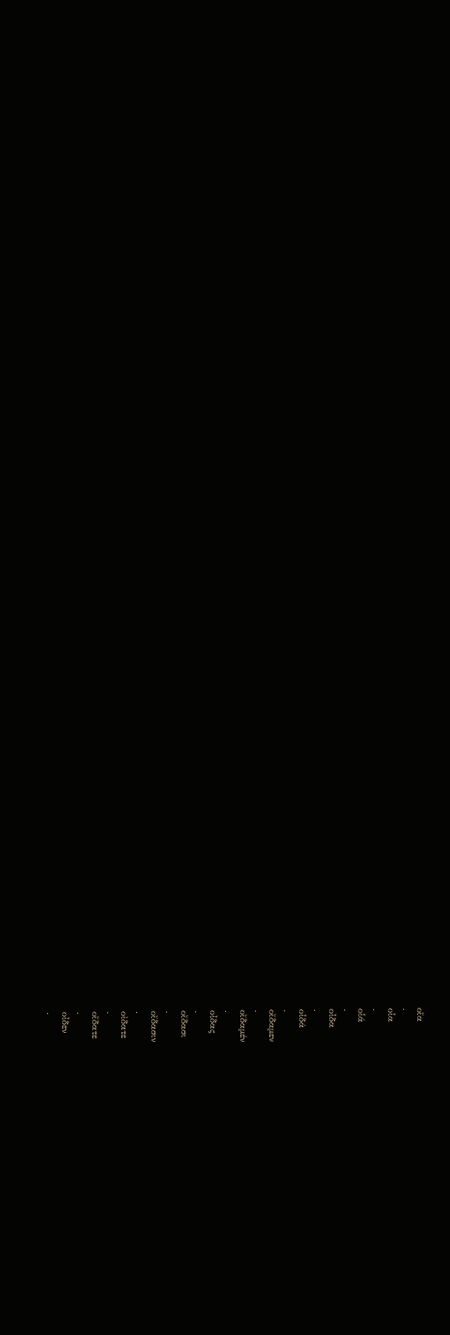οἵα
.
οἷα
.
οἷά
.
οἶδα
.
οἶδά
.
οἴδαμεν
.
οἴδαμέν
.
οἶδας
.
οἴδασι
.
οἴδασιν
.
οἰδατε
.
οἴδατε
.
οἶδεν
.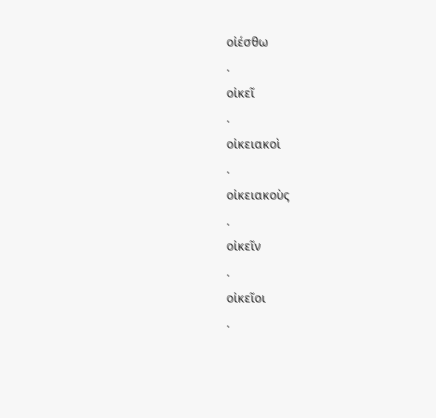οἰέσθω
.
οἰκεῖ
.
οἰκειακοὶ
.
οἰκειακοὺς
.
οἰκεῖν
.
οἰκεῖοι
.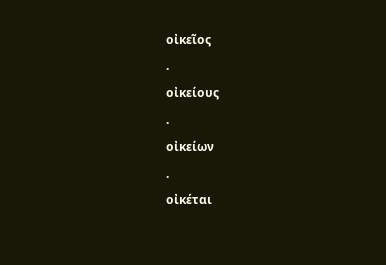οἰκεῖος
.
οἰκείους
.
οἰκείων
.
οἰκέται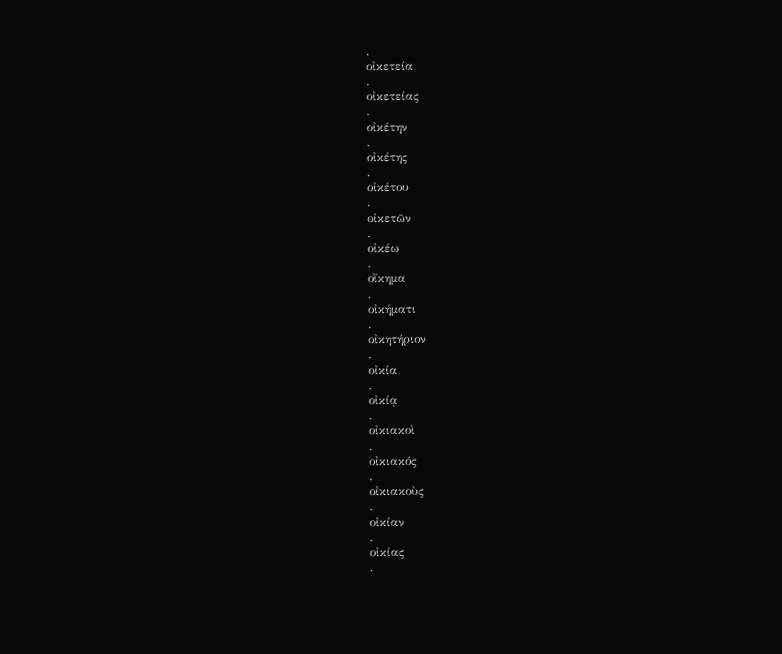.
οἰκετεία
.
οἰκετείας
.
οἰκέτην
.
οἰκέτης
.
οἰκέτου
.
οἰκετῶν
.
οἰκέω
.
οἴκημα
.
οἰκήματι
.
οἰκητήριον
.
οἰκία
.
οἰκίᾳ
.
οἰκιακοὶ
.
οἰκιακός
.
οἰκιακοὺς
.
οἰκίαν
.
οἰκίας
.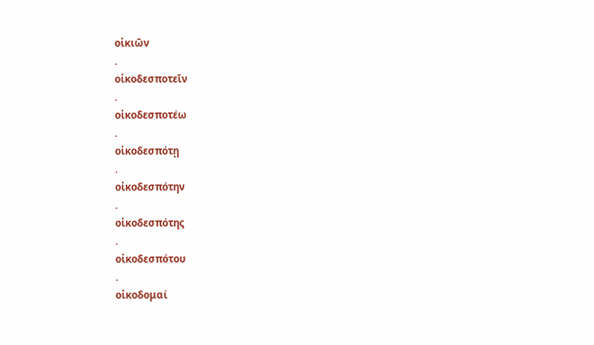οἰκιῶν
.
οἰκοδεσποτεῖν
.
οἰκοδεσποτέω
.
οἰκοδεσπότῃ
.
οἰκοδεσπότην
.
οἰκοδεσπότης
.
οἰκοδεσπότου
.
οἰκοδομαί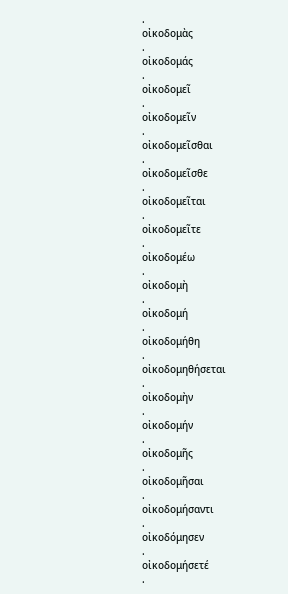.
οἰκοδομὰς
.
οἰκοδομάς
.
οἰκοδομεῖ
.
οἰκοδομεῖν
.
οἰκοδομεῖσθαι
.
οἰκοδομεῖσθε
.
οἰκοδομεῖται
.
οἰκοδομεῖτε
.
οἰκοδομέω
.
οἰκοδομὴ
.
οἰκοδομή
.
οἰκοδομήθη
.
οἰκοδομηθήσεται
.
οἰκοδομὴν
.
οἰκοδομήν
.
οἰκοδομῆς
.
οἰκοδομῆσαι
.
οἰκοδομήσαντι
.
οἰκοδόμησεν
.
οἰκοδομήσετέ
.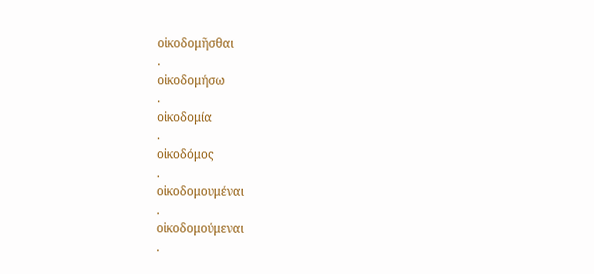οἰκοδομῆσθαι
.
οἰκοδομήσω
.
οἰκοδομία
.
οἰκοδόμος
.
οἰκοδομουμέναι
.
οἰκοδομούμεναι
.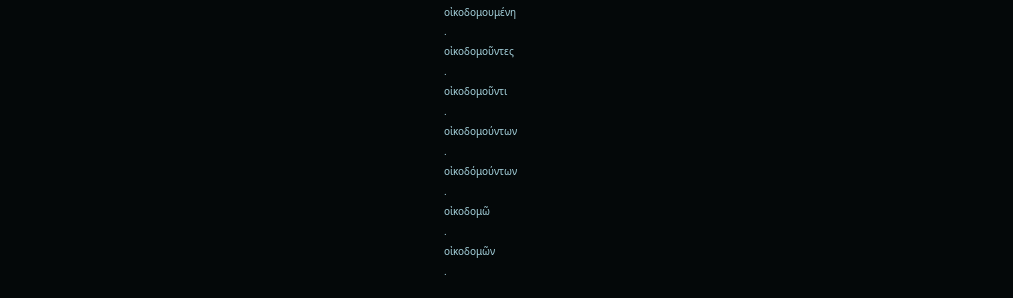οἰκοδομουμένη
.
οἰκοδομοῦντες
.
οἰκοδομοῦντι
.
οἰκοδομούντων
.
οἰκοδόμούντων
.
οἰκοδομῶ
.
οἰκοδομῶν
.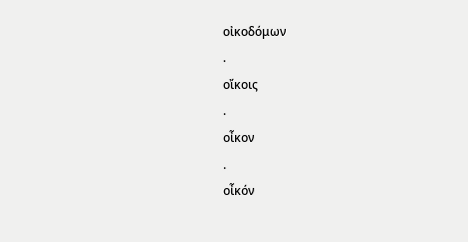οἰκοδόμων
.
οἴκοις
.
οἶκον
.
οἶκόν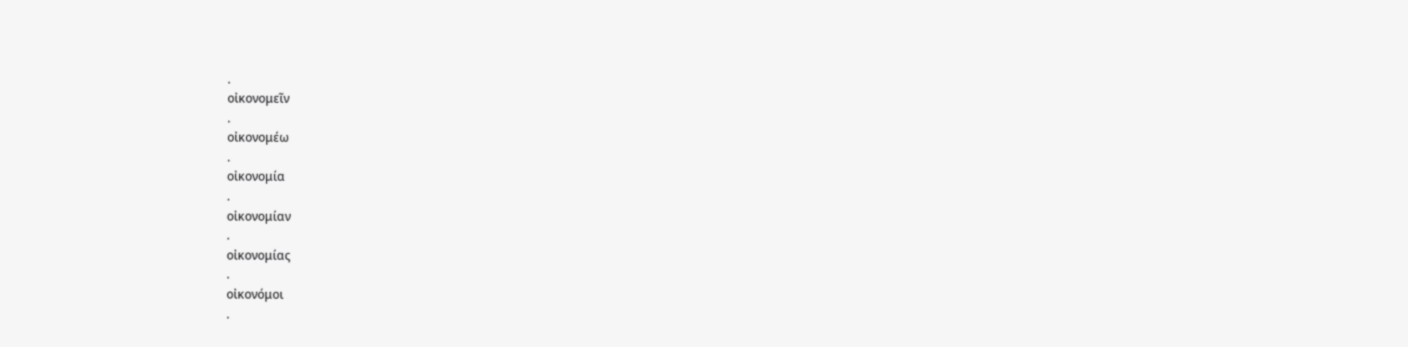.
οἰκονομεῖν
.
οἰκονομέω
.
οἰκονομία
.
οἰκονομίαν
.
οἰκονομίας
.
οἰκονόμοι
.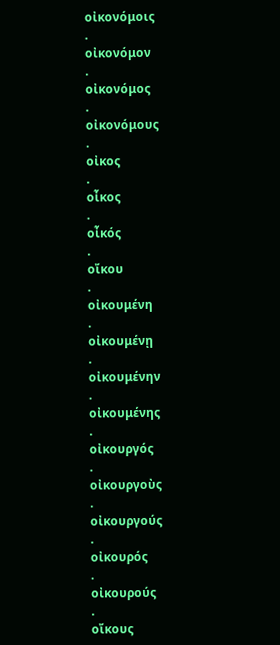οἰκονόμοις
.
οἰκονόμον
.
οἰκονόμος
.
οἰκονόμους
.
οἰκος
.
οἶκος
.
οἶκός
.
οἴκου
.
οἰκουμένη
.
οἰκουμένῃ
.
οἰκουμένην
.
οἰκουμένης
.
οἰκουργός
.
οἰκουργοὺς
.
οἰκουργούς
.
οἰκουρός
.
οἰκουρούς
.
οἴκους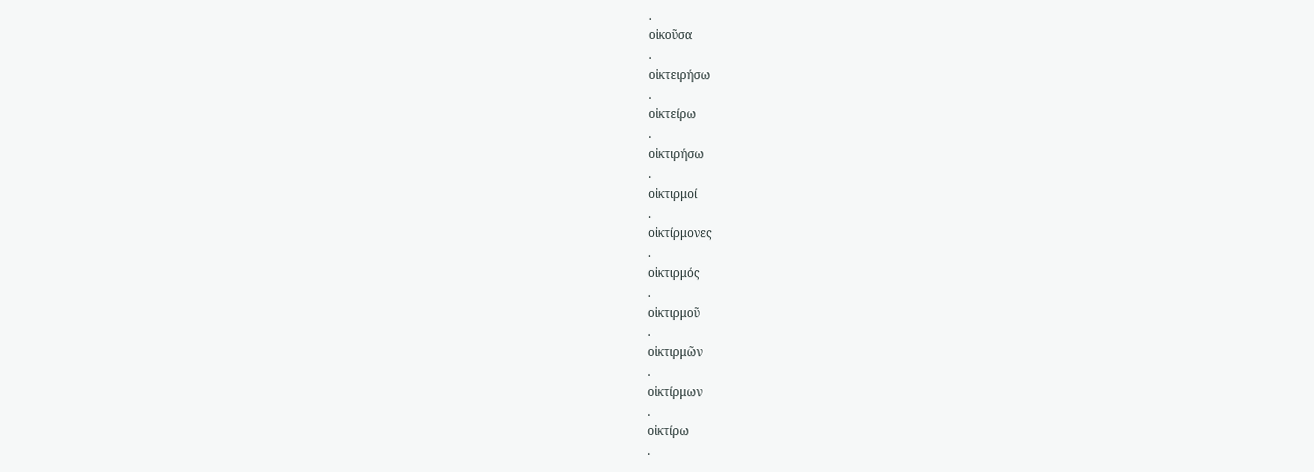.
οἰκοῦσα
.
οἰκτειρήσω
.
οἰκτείρω
.
οἰκτιρήσω
.
οἰκτιρμοί
.
οἰκτίρμονες
.
οἰκτιρμός
.
οἰκτιρμοῦ
.
οἰκτιρμῶν
.
οἰκτίρμων
.
οἰκτίρω
.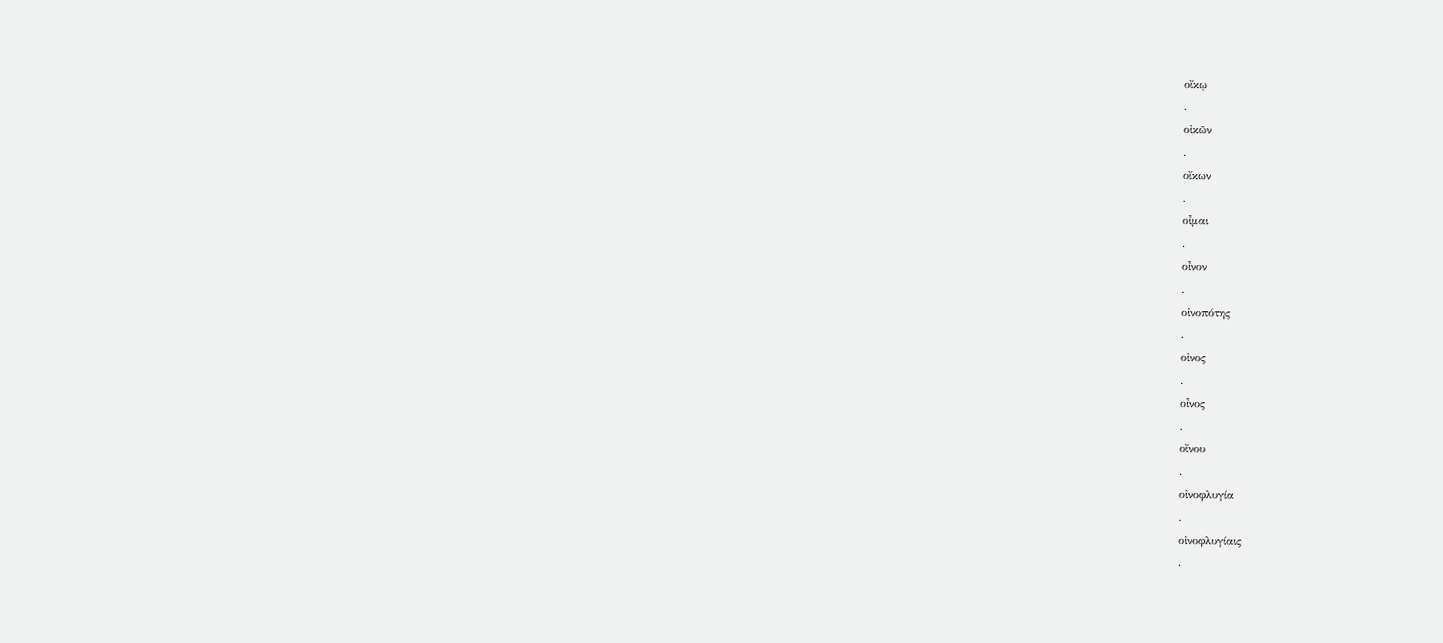οἴκῳ
.
οἰκῶν
.
οἴκων
.
οἶμαι
.
οἶνον
.
οἰνοπότης
.
οἰνος
.
οἶνος
.
οἴνου
.
οἰνοφλυγία
.
οἰνοφλυγίαις
.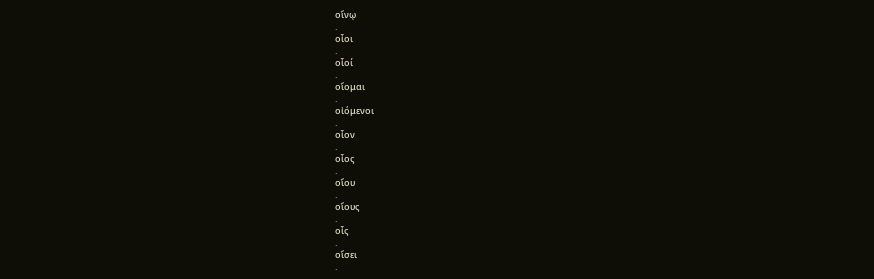οἴνῳ
.
οἷοι
.
οἷοί
.
οἴομαι
.
οἰόμενοι
.
οἷον
.
οἷος
.
οἵου
.
οἵους
.
οἷς
.
οἴσει
.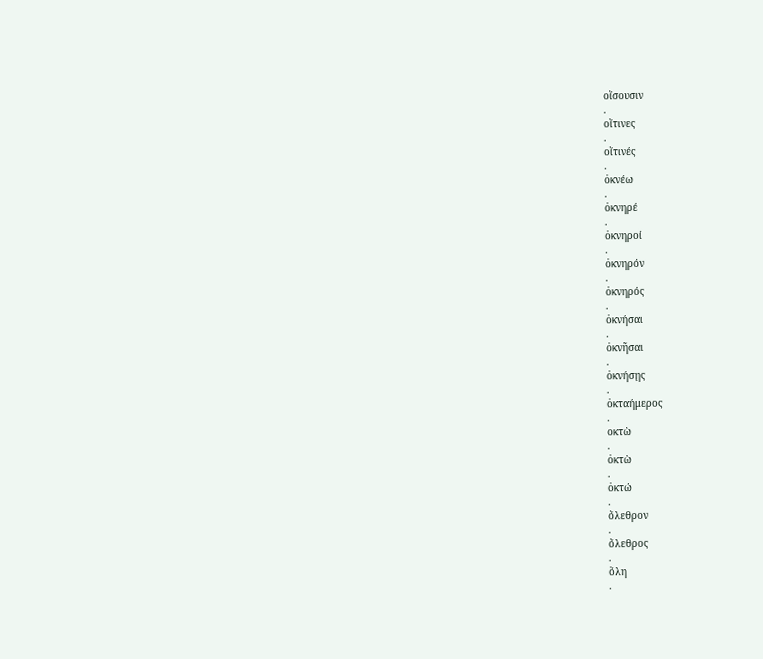οἴσουσιν
.
οἵτινες
.
οἵτινές
.
ὀκνέω
.
ὀκνηρέ
.
ὀκνηροί
.
ὀκνηρόν
.
ὀκνηρός
.
ὀκνήσαι
.
ὀκνῆσαι
.
ὀκνήσῃς
.
ὀκταήμερος
.
οκτὼ
.
ὀκτὼ
.
ὀκτώ
.
ὄλεθρον
.
ὄλεθρος
.
ὅλη
.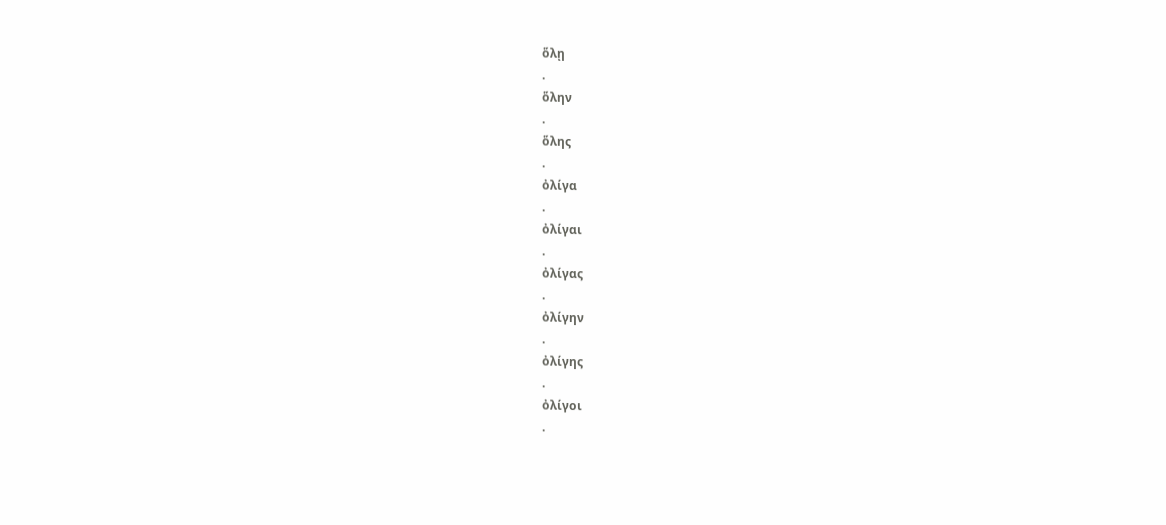ὅλῃ
.
ὅλην
.
ὅλης
.
ὀλίγα
.
ὀλίγαι
.
ὀλίγας
.
ὀλίγην
.
ὀλίγης
.
ὀλίγοι
.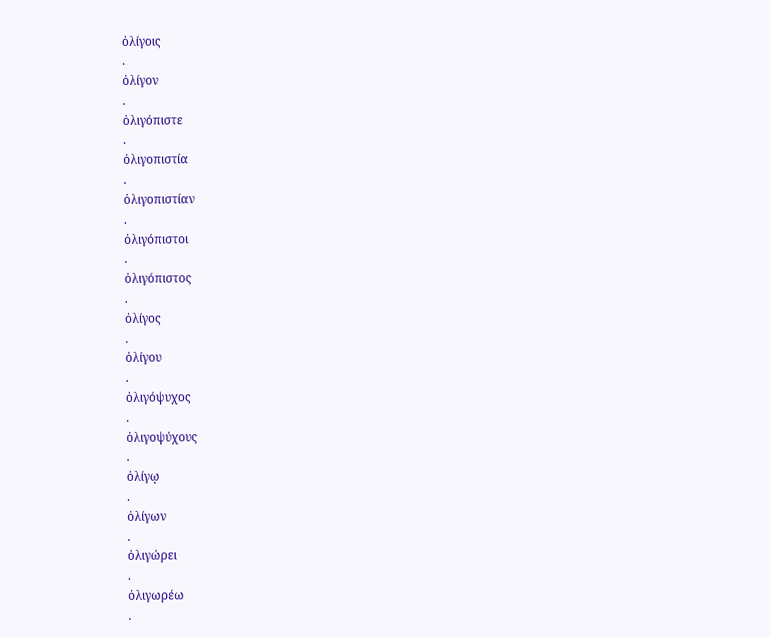ὀλίγοις
.
ὀλίγον
.
ὀλιγόπιστε
.
ὀλιγοπιστία
.
ὀλιγοπιστίαν
.
ὀλιγόπιστοι
.
ὀλιγόπιστος
.
ὀλίγος
.
ὀλίγου
.
ὀλιγόψυχος
.
ὀλιγοψύχους
.
ὀλίγῳ
.
ὀλίγων
.
ὀλιγώρει
.
ὀλιγωρέω
.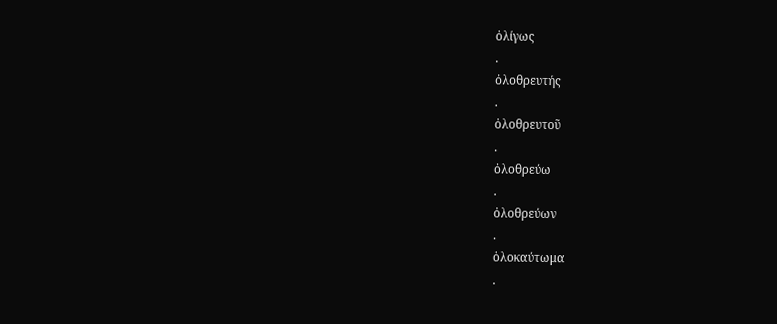ὀλίγως
.
ὀλοθρευτής
.
ὀλοθρευτοῦ
.
ὀλοθρεύω
.
ὀλοθρεύων
.
ὁλοκαύτωμα
.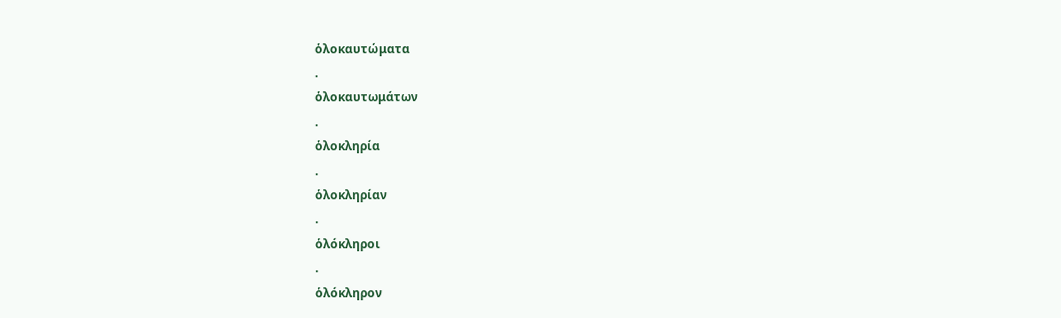ὁλοκαυτώματα
.
ὁλοκαυτωμάτων
.
ὁλοκληρία
.
ὁλοκληρίαν
.
ὁλόκληροι
.
ὁλόκληρον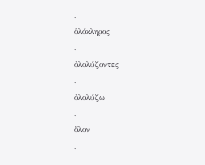.
ὁλόκληρος
.
ὀλολύζοντες
.
ὀλολύζω
.
ὅλον
.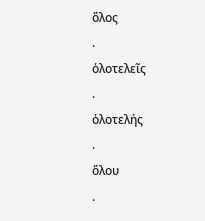ὅλος
.
ὁλοτελεῖς
.
ὁλοτελής
.
ὅλου
.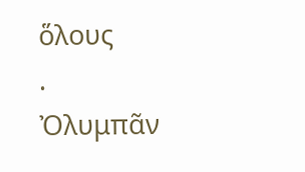ὅλους
.
Ὀλυμπᾶν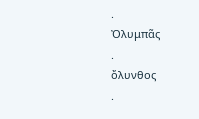.
Ὀλυμπᾶς
.
ὄλυνθος
.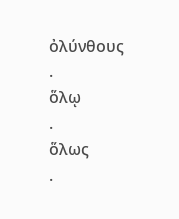ὀλύνθους
.
ὅλῳ
.
ὅλως
.